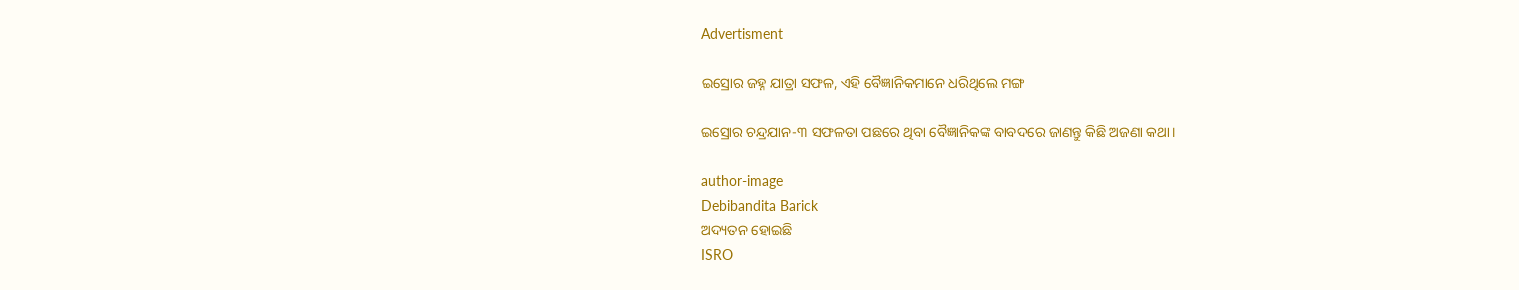Advertisment

ଇସ୍ରୋର ଜହ୍ନ ଯାତ୍ରା ସଫଳ, ଏହି ବୈଜ୍ଞାନିକମାନେ ଧରିଥିଲେ ମଙ୍ଗ

ଇସ୍ରୋର ଚନ୍ଦ୍ରଯାନ-୩ ସଫଳତା ପଛରେ ଥିବା ବୈଜ୍ଞାନିକଙ୍କ ବାବଦରେ ଜାଣନ୍ତୁ କିଛି ଅଜଣା କଥା।

author-image
Debibandita Barick
ଅଦ୍ୟତନ ହୋଇଛି
ISRO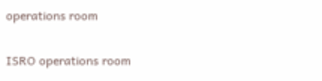operations room

ISRO operations room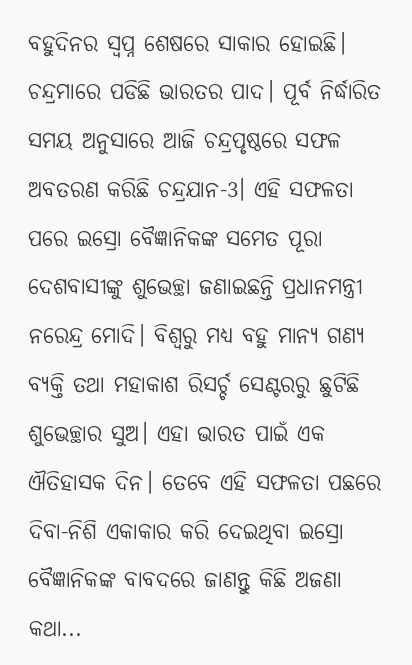ବହୁଦିନର ସ୍ୱପ୍ନ ଶେଷରେ ସାକାର ହୋଇଛି। ଚନ୍ଦ୍ରମାରେ ପଡିଛି ଭାରତର ପାଦ। ପୂର୍ବ ନିର୍ଦ୍ଧାରିତ ସମୟ ଅନୁସାରେ ଆଜି ଚନ୍ଦ୍ରପୃଷ୍ଠରେ ସଫଳ ଅବତରଣ କରିଛି ଚନ୍ଦ୍ରଯାନ-3। ଏହି ସଫଳତା ପରେ ଇସ୍ରୋ ବୈଜ୍ଞାନିକଙ୍କ ସମେତ ପୂରା ଦେଶବାସୀଙ୍କୁ ଶୁଭେଚ୍ଛା ଜଣାଇଛନ୍ତି ପ୍ରଧାନମନ୍ତ୍ରୀ ନରେନ୍ଦ୍ର ମୋଦି। ବିଶ୍ୱରୁ ମଧ୍ୟ ବହୁ ମାନ୍ୟ ଗଣ୍ୟ ବ୍ୟକ୍ତି ତଥା ମହାକାଶ ରିସର୍ଚ୍ଚ ସେଣ୍ଟରରୁ ଛୁଟିଛି ଶୁଭେଚ୍ଛାର ସୁଅ। ଏହା ଭାରତ ପାଇଁ ଏକ ଐତିହାସକ ଦିନ। ତେବେ ଏହି ସଫଳତା ପଛରେ ଦିବା-ନିଶି ଏକାକାର କରି ଦେଇଥିବା ଇସ୍ରୋ ବୈଜ୍ଞାନିକଙ୍କ ବାବଦରେ ଜାଣନ୍ତୁ କିଛି ଅଜଣା କଥା...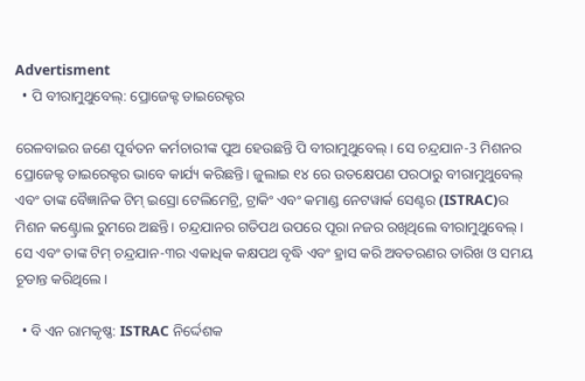Advertisment
  • ପି ବୀରାମୁଥୁବେଲ୍: ପ୍ରୋଜେକ୍ଟ ଡାଇରେକ୍ଟର

ରେଳବାଇର ଜଣେ ପୂର୍ବତନ କର୍ମଚାରୀଙ୍କ ପୁଅ ହେଉଛନ୍ତି ପି ବୀରାମୁଥୁବେଲ୍। ସେ ଚନ୍ଦ୍ରଯାନ-3 ମିଶନର ପ୍ରୋଜେକ୍ଟ ଡାଇରେକ୍ଟର ଭାବେ କାର୍ଯ୍ୟ କରିଛନ୍ତି। ଜୁଲାଇ ୧୪ ରେ ଉତକ୍ଷେପଣ ପରଠାରୁ ବୀରାମୁଥୁବେଲ୍ ଏବଂ ତାଙ୍କ ବୈଜ୍ଞାନିକ ଟିମ୍ ଇସ୍ରୋ ଟେଲିମେଟ୍ରି, ଟ୍ରାକିଂ ଏବଂ କମାଣ୍ଡ ନେଟୱାର୍କ ସେଣ୍ଟର (ISTRAC)ର ମିଶନ କଣ୍ଟ୍ରୋଲ ରୁମରେ ଅଛନ୍ତି। ଚନ୍ଦ୍ରଯାନର ଗତିପଥ ଉପରେ ପୂରା ନଜର ରଖିଥିଲେ ବୀରାମୁଥୁବେଲ୍। ସେ ଏବଂ ତାଙ୍କ ଟିମ୍ ଚନ୍ଦ୍ରଯାନ-୩ର ଏକାଧିକ କକ୍ଷପଥ ବୃଦ୍ଧି ଏବଂ ହ୍ରାସ କରି ଅବତରଣର ତାରିଖ ଓ ସମୟ ଚୂଡାନ୍ତ କରିଥିଲେ।

  • ବି ଏନ ରାମକୃଷ୍ଣ: ISTRAC ନିର୍ଦ୍ଦେଶକ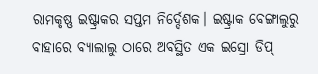ରାମକୃଷ୍ଣ ଇଷ୍ଟ୍ରାକର ସପ୍ତମ ନିର୍ଦ୍ଦେଶକ। ଇଷ୍ଟ୍ରାକ ବେଙ୍ଗାଲୁରୁ ବାହାରେ ବ୍ୟାଲାଲୁ ଠାରେ ଅବସ୍ଥିତ ଏକ ଇସ୍ରୋ ଡିପ୍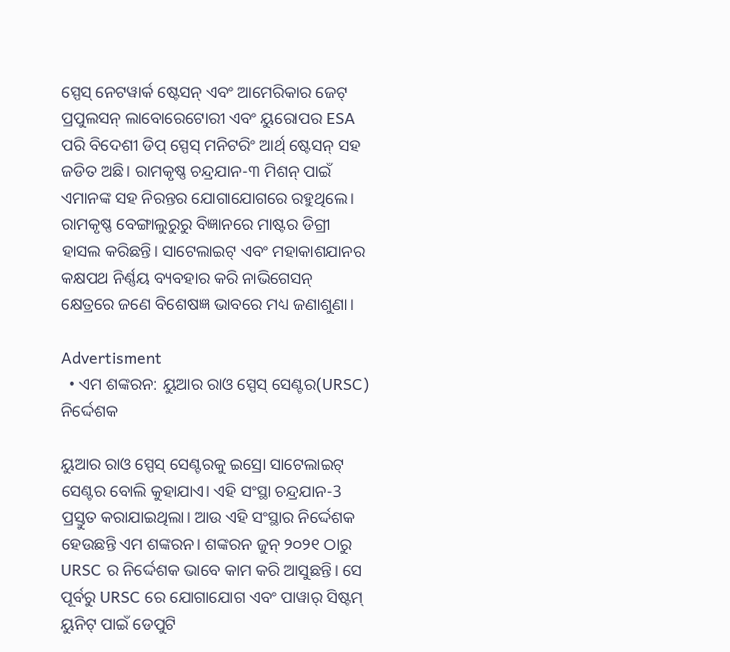ସ୍ପେସ୍ ନେଟୱାର୍କ ଷ୍ଟେସନ୍ ଏବଂ ଆମେରିକାର ଜେଟ୍ ପ୍ରପୁଲସନ୍ ଲାବୋରେଟୋରୀ ଏବଂ ୟୁରୋପର ESA ପରି ବିଦେଶୀ ଡିପ୍ ସ୍ପେସ୍ ମନିଟରିଂ ଆର୍ଥ୍ ଷ୍ଟେସନ୍ ସହ ଜଡିତ ଅଛି। ରାମକୃଷ୍ଣ ଚନ୍ଦ୍ରଯାନ-୩ ମିଶନ୍ ପାଇଁ ଏମାନଙ୍କ ସହ ନିରନ୍ତର ଯୋଗାଯୋଗରେ ରହୁଥିଲେ। ରାମକୃଷ୍ଣ ବେଙ୍ଗାଲୁରୁରୁ ବିଜ୍ଞାନରେ ମାଷ୍ଟର ଡିଗ୍ରୀ ହାସଲ କରିଛନ୍ତି। ସାଟେଲାଇଟ୍ ଏବଂ ମହାକାଶଯାନର କକ୍ଷପଥ ନିର୍ଣ୍ଣୟ ବ୍ୟବହାର କରି ନାଭିଗେସନ୍ କ୍ଷେତ୍ରରେ ଜଣେ ବିଶେଷଜ୍ଞ ଭାବରେ ମଧ୍ୟ ଜଣାଶୁଣା।

Advertisment
  • ଏମ ଶଙ୍କରନ: ୟୁଆର ରାଓ ସ୍ପେସ୍ ସେଣ୍ଟର(URSC) ନିର୍ଦ୍ଦେଶକ

ୟୁଆର ରାଓ ସ୍ପେସ୍ ସେଣ୍ଟରକୁ ଇସ୍ରୋ ସାଟେଲାଇଟ୍ ସେଣ୍ଟର ବୋଲି କୁହାଯାଏ। ଏହି ସଂସ୍ଥା ଚନ୍ଦ୍ରଯାନ-3 ପ୍ରସ୍ତୁତ କରାଯାଇଥିଲା। ଆଉ ଏହି ସଂସ୍ଥାର ନିର୍ଦ୍ଦେଶକ ହେଉଛନ୍ତି ଏମ ଶଙ୍କରନ। ଶଙ୍କରନ ଜୁନ୍ ୨୦୨୧ ଠାରୁ URSC ର ନିର୍ଦ୍ଦେଶକ ଭାବେ କାମ କରି ଆସୁଛନ୍ତି। ସେ ପୂର୍ବରୁ URSC ରେ ଯୋଗାଯୋଗ ଏବଂ ପାୱାର୍ ସିଷ୍ଟମ୍ ୟୁନିଟ୍ ପାଇଁ ଡେପୁଟି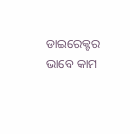ଡାଇରେକ୍ଟର ଭାବେ କାମ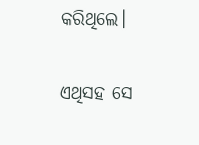କରିଥିଲେ।

ଏଥିସହ ସେ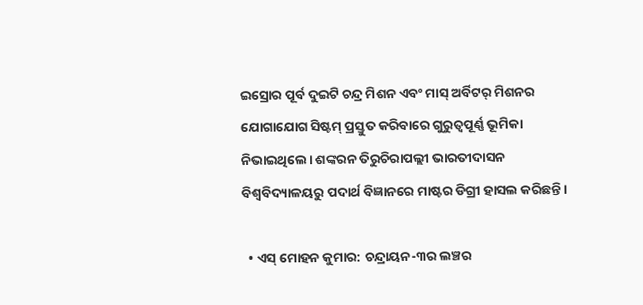ଇସ୍ରୋର ପୂର୍ବ ଦୁଇଟି ଚନ୍ଦ୍ର ମିଶନ ଏବଂ ମାସ୍ ଅର୍ବିଟର୍ ମିଶନର ଯୋଗାଯୋଗ ସିଷ୍ଟମ୍ ପ୍ରସ୍ତୁତ କରିବାରେ ଗୁରୁତ୍ୱପୂର୍ଣ୍ଣ ଭୂମିକା ନିଭାଇଥିଲେ। ଶଙ୍କରନ ତିରୁଚିରାପଲ୍ଲୀ ଭାରତୀଦାସନ ବିଶ୍ୱବିଦ୍ୟାଳୟରୁ ପଦାର୍ଥ ବିଜ୍ଞାନରେ ମାଷ୍ଟର ଡିଗ୍ରୀ ହାସଲ କରିଛନ୍ତି।

  • ଏସ୍ ମୋହନ କୁମାର: ଚନ୍ଦ୍ରାୟନ-୩ର ଲଞ୍ଚର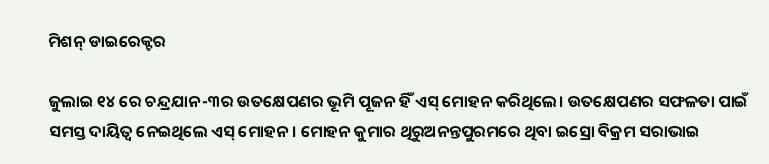ମିଶନ୍ ଡାଇରେକ୍ଟର

ଜୁଲାଇ ୧୪ ରେ ଚନ୍ଦ୍ରଯାନ-୩ର ଉତକ୍ଷେପଣର ଭୂମି ପୂଜନ ହିଁ ଏସ୍ ମୋହନ କରିଥିଲେ। ଉତକ୍ଷେପଣର ସଫଳତା ପାଇଁ ସମସ୍ତ ଦାୟିତ୍ୱ ନେଇଥିଲେ ଏସ୍ ମୋହନ। ମୋହନ କୁମାର ଥିରୁଅନନ୍ତପୁରମରେ ଥିବା ଇସ୍ରୋ ବିକ୍ରମ ସରାଭାଇ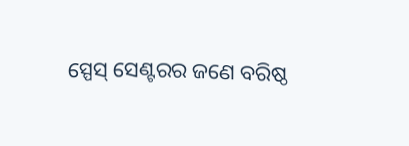ସ୍ପେସ୍ ସେଣ୍ଟରର ଜଣେ ବରିଷ୍ଠ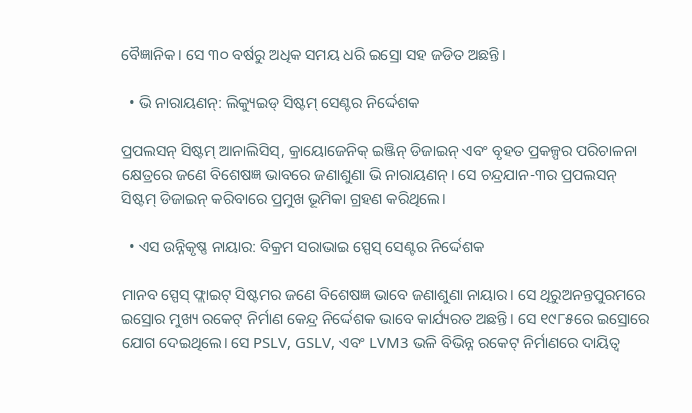ବୈଜ୍ଞାନିକ। ସେ ୩୦ ବର୍ଷରୁ ଅଧିକ ସମୟ ଧରି ଇସ୍ରୋ ସହ ଜଡିତ ଅଛନ୍ତି।

  • ଭି ନାରାୟଣନ୍: ଲିକ୍ୟୁଇଡ୍ ସିଷ୍ଟମ୍ ସେଣ୍ଟର ନିର୍ଦ୍ଦେଶକ

ପ୍ରପଲସନ୍ ସିଷ୍ଟମ୍ ଆନାଲିସିସ୍, କ୍ରାୟୋଜେନିକ୍ ଇଞ୍ଜିନ୍ ଡିଜାଇନ୍ ଏବଂ ବୃହତ ପ୍ରକଳ୍ପର ପରିଚାଳନା କ୍ଷେତ୍ରରେ ଜଣେ ବିଶେଷଜ୍ଞ ଭାବରେ ଜଣାଶୁଣା ଭି ନାରାୟଣନ୍। ସେ ଚନ୍ଦ୍ରଯାନ-୩ର ପ୍ରପଲସନ୍ ସିଷ୍ଟମ୍ ଡିଜାଇନ୍ କରିବାରେ ପ୍ରମୁଖ ଭୂମିକା ଗ୍ରହଣ କରିଥିଲେ।

  • ଏସ ଉନ୍ନିକୃଷ୍ଣ ନାୟାର: ବିକ୍ରମ ସରାଭାଇ ସ୍ପେସ୍ ସେଣ୍ଟର ନିର୍ଦ୍ଦେଶକ

ମାନବ ସ୍ପେସ୍ ଫ୍ଲାଇଟ୍ ସିଷ୍ଟମର ଜଣେ ବିଶେଷଜ୍ଞ ଭାବେ ଜଣାଶୁଣା ନାୟାର। ସେ ଥିରୁଅନନ୍ତପୁରମରେ ଇସ୍ରୋର ମୁଖ୍ୟ ରକେଟ୍ ନିର୍ମାଣ କେନ୍ଦ୍ର ନିର୍ଦ୍ଦେଶକ ଭାବେ କାର୍ଯ୍ୟରତ ଅଛନ୍ତି। ସେ ୧୯୮୫ରେ ଇସ୍ରୋରେ ଯୋଗ ଦେଇଥିଲେ। ସେ PSLV, GSLV, ଏବଂ LVM3 ଭଳି ବିଭିନ୍ନ ରକେଟ୍ ନିର୍ମାଣରେ ଦାୟିତ୍ୱ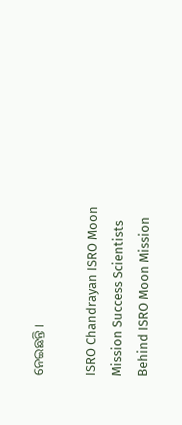ନେଇଛନ୍ତି।

ISRO Chandrayan ISRO Moon Mission Success Scientists Behind ISRO Moon Mission